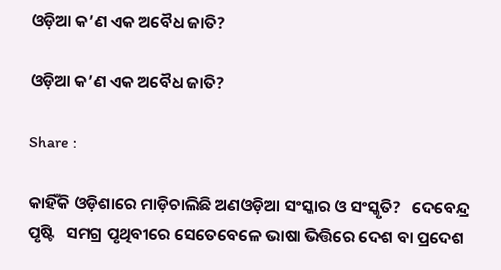ଓଡ଼ିଆ କ’ଣ ଏକ ଅବୈଧ ଜାତି?

ଓଡ଼ିଆ କ’ଣ ଏକ ଅବୈଧ ଜାତି?

Share :

କାହିଁକି ଓଡ଼ିଶାରେ ମାଡ଼ିଚାଲିଛି ଅଣଓଡ଼ିଆ ସଂସ୍କାର ଓ ସଂସ୍କୃତି?   ଦେବେନ୍ଦ୍ର ପୃଷ୍ଟି   ସମଗ୍ର ପୃଥିବୀରେ ସେତେବେଳେ ଭାଷା ଭିତ୍ତିରେ ଦେଶ ବା ପ୍ରଦେଶ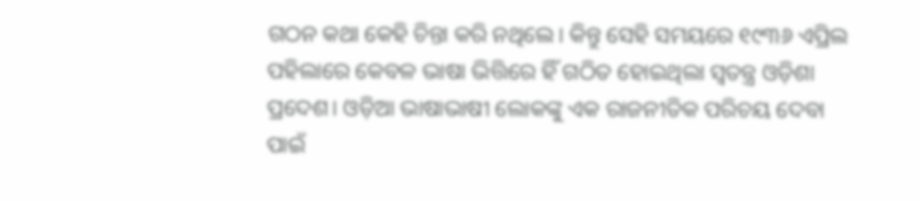ଗଠନ କଥା କେହି ଚିନ୍ତା କରି ନଥିଲେ। କିନ୍ତୁ ସେହି ସମୟରେ ୧୯୩୬ ଏପ୍ରିଲ ପହିଲାରେ କେବଳ ଭାଷା ଭିତ୍ତିରେ ହିଁ ଗଠିତ ହୋଇଥିଲା ସ୍ବତନ୍ତ୍ର ଓଡ଼ିଶା ପ୍ରଦେଶ। ଓଡ଼ିଆ ଭାଷାଭାଷୀ ଲୋକଙ୍କୁ ଏକ ରାଜନୀତିକ ପରିଚୟ ଦେବା ପାଇଁ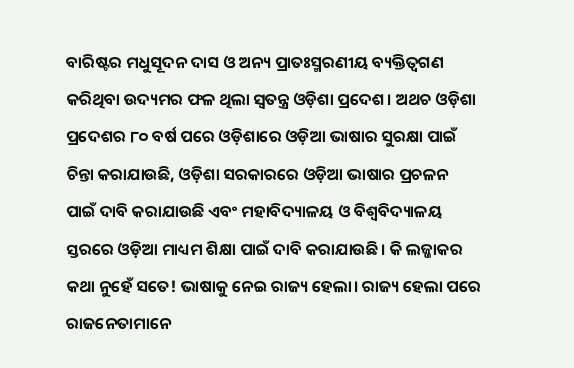ବାରିଷ୍ଟର ମଧୁସୂଦନ ଦାସ ଓ ଅନ୍ୟ ପ୍ରାତଃସ୍ମରଣୀୟ ବ୍ୟକ୍ତିତ୍ବଗଣ କରିଥିବା ଉଦ୍ୟମର ଫଳ ଥିଲା ସ୍ବତନ୍ତ୍ର ଓଡ଼ିଶା ପ୍ରଦେଶ। ଅଥଚ ଓଡ଼ିଶା ପ୍ରଦେଶର ୮୦ ବର୍ଷ ପରେ ଓଡ଼ିଶାରେ ଓଡ଼ିଆ ଭାଷାର ସୁରକ୍ଷା ପାଇଁ ଚିନ୍ତା କରାଯାଉଛି, ଓଡ଼ିଶା ସରକାରରେ ଓଡ଼ିଆ ଭାଷାର ପ୍ରଚଳନ ପାଇଁ ଦାବି କରାଯାଉଛି ଏବଂ ମହାବିଦ୍ୟାଳୟ ଓ ବିଶ୍ବବିଦ୍ୟାଳୟ ସ୍ତରରେ ଓଡ଼ିଆ ମାଧ୍ୟମ ଶିକ୍ଷା ପାଇଁ ଦାବି କରାଯାଉଛି। କି ଲଜ୍ଜାକର କଥା ନୁହେଁ ସତେ! ଭାଷାକୁ ନେଇ ରାଜ୍ୟ ହେଲା। ରାଜ୍ୟ ହେଲା ପରେ ରାଜନେତାମାନେ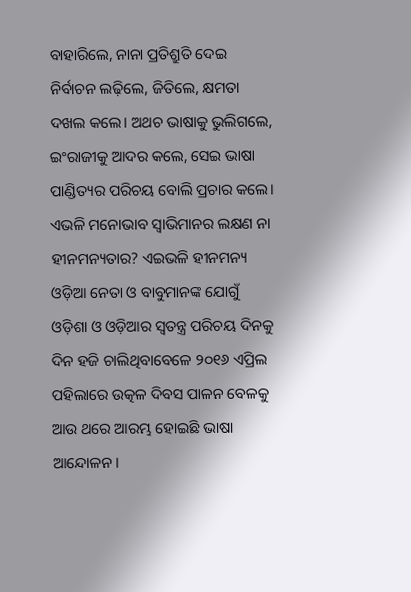ବାହାରିଲେ, ନାନା ପ୍ରତିଶ୍ରୁତି ଦେଇ ନିର୍ବାଚନ ଲଢ଼ିଲେ, ଜିତିଲେ, କ୍ଷମତା ଦଖଲ କଲେ। ଅଥଚ ଭାଷାକୁ ଭୁଲିଗଲେ, ଇଂରାଜୀକୁ ଆଦର କଲେ, ସେଇ ଭାଷା ପାଣ୍ଡିତ୍ୟର ପରିଚୟ ବୋଲି ପ୍ରଚାର କଲେ। ଏଭଳି ମନୋଭାବ ସ୍ବାଭିମାନର ଲକ୍ଷଣ ନା ହୀନମନ୍ୟତାର? ଏଇଭଳି ହୀନମନ୍ୟ ଓଡ଼ିଆ ନେତା ଓ ବାବୁମାନଙ୍କ ଯୋଗୁଁ ଓଡ଼ିଶା ଓ ଓଡ଼ିଆର ସ୍ବତନ୍ତ୍ର ପରିଚୟ ଦିନକୁ ଦିନ ହଜି ଚାଲିଥିବାବେଳେ ୨୦୧୬ ଏପ୍ରିଲ ପହିଲାରେ ଉତ୍କଳ ଦିବସ ପାଳନ ବେଳକୁ ଆଉ ଥରେ ଆରମ୍ଭ ହୋଇଛି ଭାଷା ଆନ୍ଦୋଳନ।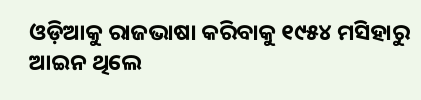ଓଡ଼ିଆକୁ ରାଜଭାଷା କରିବାକୁ ୧୯୫୪ ମସିହାରୁ ଆଇନ ଥିଲେ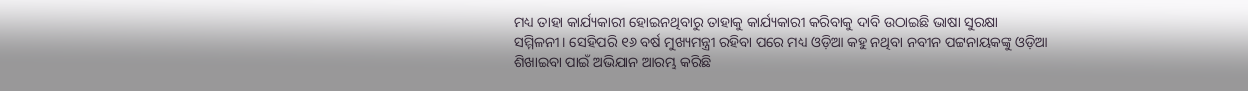ମଧ୍ୟ ତାହା କାର୍ଯ୍ୟକାରୀ ହୋଇନଥିବାରୁ ତାହାକୁ କାର୍ଯ୍ୟକାରୀ କରିବାକୁ ଦାବି ଉଠାଇଛି ଭାଷା ସୁରକ୍ଷା ସମ୍ମିଳନୀ। ସେହିପରି ୧୬ ବର୍ଷ ମୁଖ୍ୟମନ୍ତ୍ରୀ ରହିବା ପରେ ମଧ୍ୟ ଓଡ଼ିଆ କହୁ ନଥିବା ନବୀନ ପଟ୍ଟନାୟକଙ୍କୁ ଓଡ଼ିଆ ଶିଖାଇବା ପାଇଁ ଅଭିଯାନ ଆରମ୍ଭ କରିଛି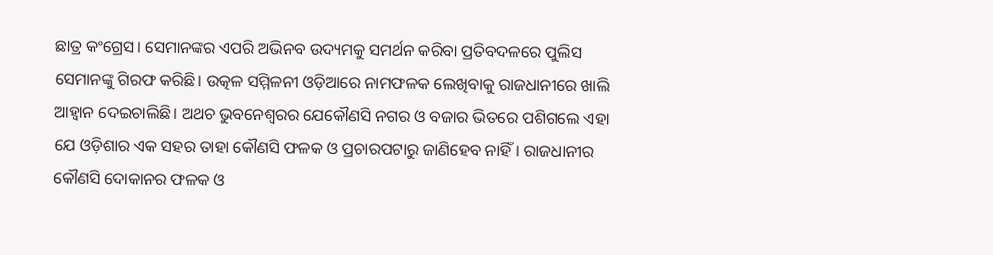ଛାତ୍ର କଂଗ୍ରେସ। ସେମାନଙ୍କର ଏପରି ଅଭିନବ ଉଦ୍ୟମକୁ ସମର୍ଥନ କରିବା ପ୍ରତିବଦଳରେ ପୁଲିସ ସେମାନଙ୍କୁ ଗିରଫ କରିଛି। ଉତ୍କଳ ସମ୍ମିଳନୀ ଓଡ଼ିଆରେ ନାମଫଳକ ଲେଖିବାକୁ ରାଜଧାନୀରେ ଖାଲି ଆହ୍ବାନ ଦେଇଚାଲିଛି। ଅଥଚ ଭୁବନେଶ୍ବରର ଯେକୌଣସି ନଗର ଓ ବଜାର ଭିତରେ ପଶିଗଲେ ଏହା ଯେ ଓଡ଼ିଶାର ଏକ ସହର ତାହା କୌଣସି ଫଳକ ଓ ପ୍ରଚାରପଟାରୁ ଜାଣିହେବ ନାହିଁ। ରାଜଧାନୀର କୌଣସି ଦୋକାନର ଫଳକ ଓ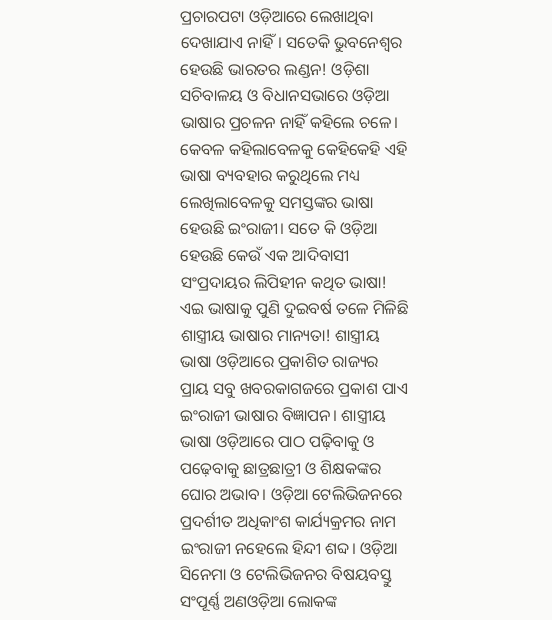ପ୍ରଚାରପଟା ଓଡ଼ିଆରେ ଲେଖାଥିବା ଦେଖାଯାଏ ନାହିଁ। ସତେକି ଭୁବନେଶ୍ବର ହେଉଛି ଭାରତର ଲଣ୍ଡନ! ଓଡ଼ିଶା ସଚିବାଳୟ ଓ ବିଧାନସଭାରେ ଓଡ଼ିଆ ଭାଷାର ପ୍ରଚଳନ ନାହିଁ କହିଲେ ଚଳେ। କେବଳ କହିଲାବେଳକୁ କେହିକେହି ଏହି ଭାଷା ବ୍ୟବହାର କରୁଥିଲେ ମଧ୍ୟ ଲେଖିଲାବେଳକୁ ସମସ୍ତଙ୍କର ଭାଷା ହେଉଛି ଇଂରାଜୀ। ସତେ କି ଓଡ଼ିଆ ହେଉଛି କେଉଁ ଏକ ଆଦିବାସୀ ସଂପ୍ରଦାୟର ଲିପିହୀନ କଥିତ ଭାଷା! ଏଇ ଭାଷାକୁ ପୁଣି ଦୁଇବର୍ଷ ତଳେ ମିଳିଛି ଶାସ୍ତ୍ରୀୟ ଭାଷାର ମାନ୍ୟତା! ଶାସ୍ତ୍ରୀୟ ଭାଷା ଓଡ଼ିଆରେ ପ୍ରକାଶିତ ରାଜ୍ୟର ପ୍ରାୟ ସବୁ ଖବରକାଗଜରେ ପ୍ରକାଶ ପାଏ ଇଂରାଜୀ ଭାଷାର ବିଜ୍ଞାପନ। ଶାସ୍ତ୍ରୀୟ ଭାଷା ଓଡ଼ିଆରେ ପାଠ ପଢ଼ିବାକୁ ଓ ପଢ଼େବାକୁ ଛାତ୍ରଛାତ୍ରୀ ଓ ଶିକ୍ଷକଙ୍କର ଘୋର ଅଭାବ। ଓଡ଼ିଆ ଟେଲିଭିଜନରେ ପ୍ରଦର୍ଶୀତ ଅଧିକାଂଶ କାର୍ଯ୍ୟକ୍ରମର ନାମ ଇଂରାଜୀ ନହେଲେ ହିନ୍ଦୀ ଶବ୍ଦ। ଓଡ଼ିଆ ସିନେମା ଓ ଟେଲିଭିଜନର ବିଷୟବସ୍ତୁ ସଂପୂର୍ଣ୍ଣ ଅଣଓଡ଼ିଆ ଲୋକଙ୍କ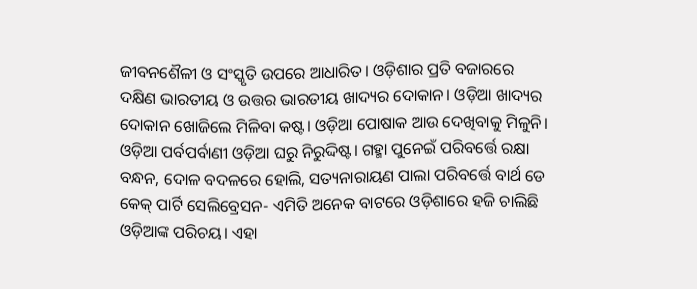ଜୀବନଶୈଳୀ ଓ ସଂସ୍କୃତି ଉପରେ ଆଧାରିତ। ଓଡ଼ିଶାର ପ୍ରତି ବଜାରରେ ଦକ୍ଷିଣ ଭାରତୀୟ ଓ ଉତ୍ତର ଭାରତୀୟ ଖାଦ୍ୟର ଦୋକାନ। ଓଡ଼ିଆ ଖାଦ୍ୟର ଦୋକାନ ଖୋଜିଲେ ମିଳିବା କଷ୍ଟ। ଓଡ଼ିଆ ପୋଷାକ ଆଉ ଦେଖିବାକୁ ମିଳୁନି। ଓଡ଼ିଆ ପର୍ବପର୍ବାଣୀ ଓଡ଼ିଆ ଘରୁ ନିରୁଦ୍ଦିଷ୍ଟ। ଗହ୍ମା ପୁନେଇଁ ପରିବର୍ତ୍ତେ ରକ୍ଷା ବନ୍ଧନ, ଦୋଳ ବଦଳରେ ହୋଲି, ସତ୍ୟନାରାୟଣ ପାଲା ପରିବର୍ତ୍ତେ ବାର୍ଥ ଡେ କେକ୍ ପାର୍ଟି ସେଲିବ୍ରେସନ- ଏମିତି ଅନେକ ବାଟରେ ଓଡ଼ିଶାରେ ହଜି ଚାଲିଛି ଓଡ଼ିଆଙ୍କ ପରିଚୟ। ଏହା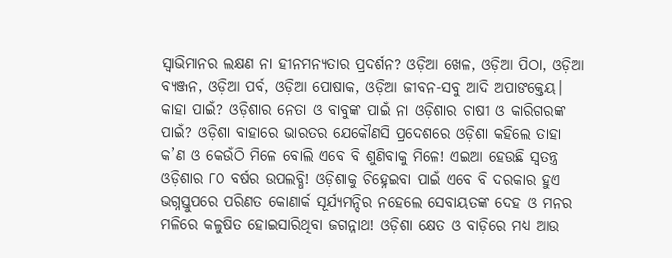ସ୍ବାଭିମାନର ଲକ୍ଷଣ ନା ହୀନମନ୍ୟତାର ପ୍ରଦର୍ଶନ? ଓଡ଼ିଆ ଖେଳ, ଓଡ଼ିଆ ପିଠା, ଓଡ଼ିଆ ବ୍ୟଞ୍ଜନ, ଓଡ଼ିଆ ପର୍ବ, ଓଡ଼ିଆ ପୋଷାକ, ଓଡ଼ିଆ ଜୀବନ-ସବୁ ଆଦି ଅପାଙକ୍ତେୟ। କାହା ପାଇଁ? ଓଡ଼ିଶାର ନେତା ଓ ବାବୁଙ୍କ ପାଇଁ ନା ଓଡ଼ିଶାର ଚାଷୀ ଓ କାରିଗରଙ୍କ ପାଇଁ? ଓଡ଼ିଶା ବାହାରେ ଭାରତର ଯେକୌଣସି ପ୍ରଦେଶରେ ଓଡ଼ିଶା କହିଲେ ତାହା କ’ଣ ଓ କେଉଁଠି ମିଳେ ବୋଲି ଏବେ ବି ଶୁଣିବାକୁ ମିଳେ! ଏଇଆ ହେଉଛି ସ୍ବତନ୍ତ୍ର ଓଡ଼ିଶାର ୮୦ ବର୍ଷର ଉପଲବ୍ଧି! ଓଡ଼ିଶାକୁ ଚିହ୍ନେଇବା ପାଇଁ ଏବେ ବି ଦରକାର ହୁଏ ଭଗ୍ନସ୍ତୁପରେ ପରିଣତ କୋଣାର୍କ ସୂର୍ଯ୍ୟମନ୍ଦିର ନହେଲେ ସେବାୟତଙ୍କ ଦେହ ଓ ମନର ମଳିରେ କଳୁଷିତ ହୋଇସାରିଥିବା ଜଗନ୍ନାଥ! ଓଡ଼ିଶା କ୍ଷେତ ଓ ବାଡ଼ିରେ ମଧ୍ୟ ଆଉ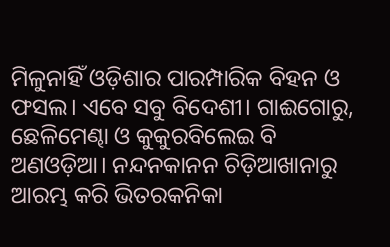ମିଳୁନାହିଁ ଓଡ଼ିଶାର ପାରମ୍ପାରିକ ବିହନ ଓ ଫସଲ। ଏବେ ସବୁ ବିଦେଶୀ। ଗାଈଗୋରୁ, ଛେଳିମେଣ୍ଢା ଓ କୁକୁରବିଲେଇ ବି ଅଣଓଡ଼ିଆ। ନନ୍ଦନକାନନ ଚିଡ଼ିଆଖାନାରୁ ଆରମ୍ଭ କରି ଭିତରକନିକା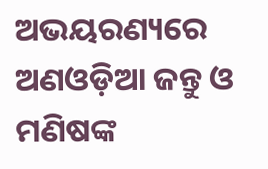ଅଭୟରଣ୍ୟରେ ଅଣଓଡ଼ିଆ ଜନ୍ତୁ ଓ ମଣିଷଙ୍କ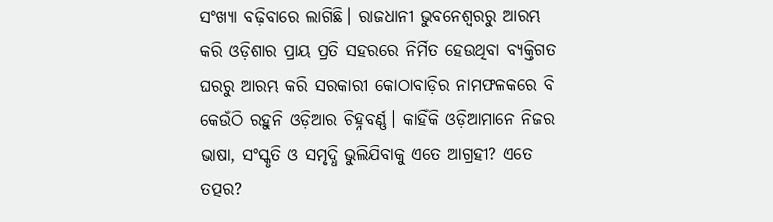ସଂଖ୍ୟା ବଢ଼ିବାରେ ଲାଗିଛି। ରାଜଧାନୀ ଭୁବନେଶ୍ବରରୁ ଆରମ୍ଭ କରି ଓଡ଼ିଶାର ପ୍ରାୟ ପ୍ରତି ସହରରେ ନିର୍ମିତ ହେଉଥିବା ବ୍ୟକ୍ତିଗତ ଘରରୁ ଆରମ୍ଭ କରି ସରକାରୀ କୋଠାବାଡ଼ିର ନାମଫଳକରେ ବି କେଉଁଠି ରହୁନି ଓଡ଼ିଆର ଚିହ୍ନବର୍ଣ୍ଣ। କାହିଁକି ଓଡ଼ିଆମାନେ ନିଜର ଭାଷା, ସଂସ୍କୃତି ଓ ସମୃଦ୍ଧି ଭୁଲିଯିବାକୁ ଏତେ ଆଗ୍ରହୀ? ଏତେ ତତ୍ପର?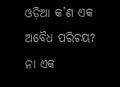ଓଡ଼ିଆ କ’ଣ ଏକ ଅବୈଧ ପରିଚୟ? ନା ଏକ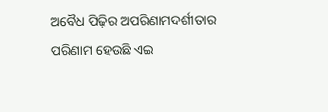ଅବୈଧ ପିଢ଼ିର ଅପରିଣାମଦର୍ଶୀତାର ପରିଣାମ ହେଉଛି ଏଇ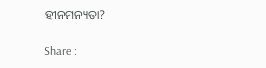ହୀନମନ୍ୟତା?

Share :